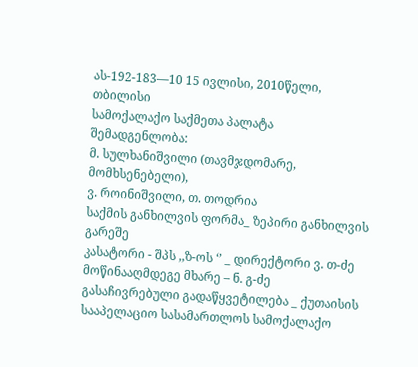ას-192-183—10 15 ივლისი, 2010წელი,
თბილისი
სამოქალაქო საქმეთა პალატა
შემადგენლობა:
მ. სულხანიშვილი (თავმჯდომარე, მომხსენებელი),
ვ. როინიშვილი, თ. თოდრია
საქმის განხილვის ფორმა_ ზეპირი განხილვის გარეშე
კასატორი - შპს ,,ზ-ოს ‘’ _ დირექტორი ვ. თ-ძე
მოწინააღმდეგე მხარე – ნ. გ-ძე
გასაჩივრებული გადაწყვეტილება _ ქუთაისის სააპელაციო სასამართლოს სამოქალაქო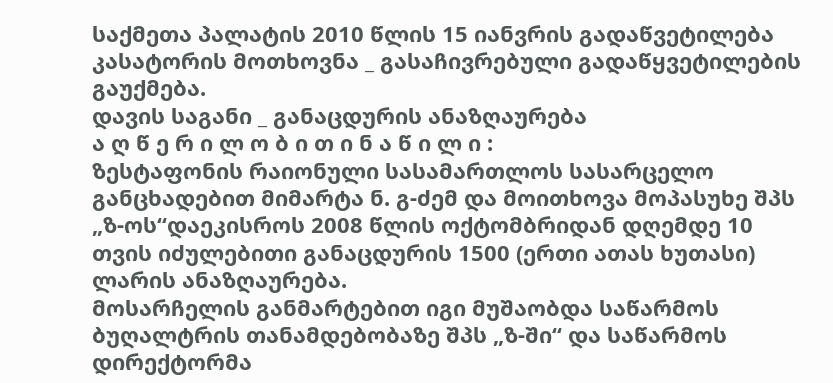საქმეთა პალატის 2010 წლის 15 იანვრის გადაწვეტილება
კასატორის მოთხოვნა _ გასაჩივრებული გადაწყვეტილების გაუქმება.
დავის საგანი _ განაცდურის ანაზღაურება
ა ღ წ ე რ ი ლ ო ბ ი თ ი ნ ა წ ი ლ ი :
ზესტაფონის რაიონული სასამართლოს სასარცელო განცხადებით მიმარტა ნ. გ-ძემ და მოითხოვა მოპასუხე შპს „ზ-ოს“დაეკისროს 2008 წლის ოქტომბრიდან დღემდე 10 თვის იძულებითი განაცდურის 1500 (ერთი ათას ხუთასი) ლარის ანაზღაურება.
მოსარჩელის განმარტებით იგი მუშაობდა საწარმოს ბუღალტრის თანამდებობაზე შპს „ზ-ში“ და საწარმოს დირექტორმა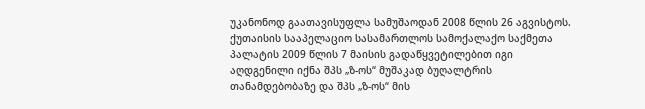უკანონოდ გაათავისუფლა სამუშაოდან 2008 წლის 26 აგვისტოს. ქუთაისის სააპელაციო სასამართლოს სამოქალაქო საქმეთა პალატის 2009 წლის 7 მაისის გადაწყვეტილებით იგი აღდგენილი იქნა შპს „ზ-ოს“ მუშაკად ბუღალტრის თანამდებობაზე და შპს „ზ-ოს“ მის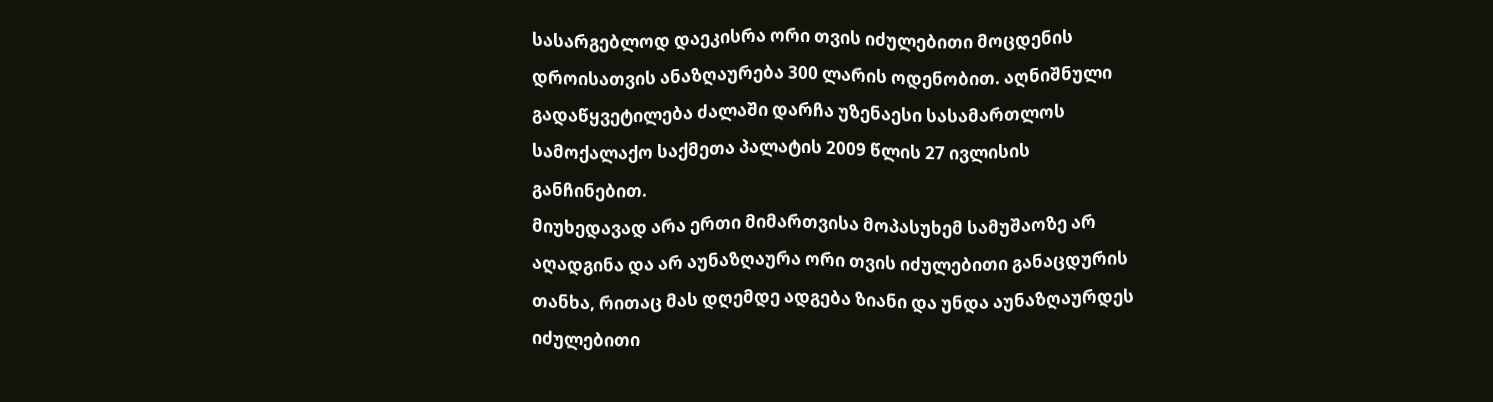სასარგებლოდ დაეკისრა ორი თვის იძულებითი მოცდენის დროისათვის ანაზღაურება 300 ლარის ოდენობით. აღნიშნული გადაწყვეტილება ძალაში დარჩა უზენაესი სასამართლოს სამოქალაქო საქმეთა პალატის 2009 წლის 27 ივლისის განჩინებით.
მიუხედავად არა ერთი მიმართვისა მოპასუხემ სამუშაოზე არ აღადგინა და არ აუნაზღაურა ორი თვის იძულებითი განაცდურის თანხა, რითაც მას დღემდე ადგება ზიანი და უნდა აუნაზღაურდეს იძულებითი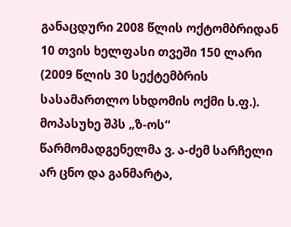განაცდური 2008 წლის ოქტომბრიდან 10 თვის ხელფასი თვეში 150 ლარი (2009 წლის 30 სექტემბრის სასამართლო სხდომის ოქმი ს.ფ.).
მოპასუხე შპს „ზ-ოს“ წარმომადგენელმა ვ. ა-ძემ სარჩელი არ ცნო და განმარტა,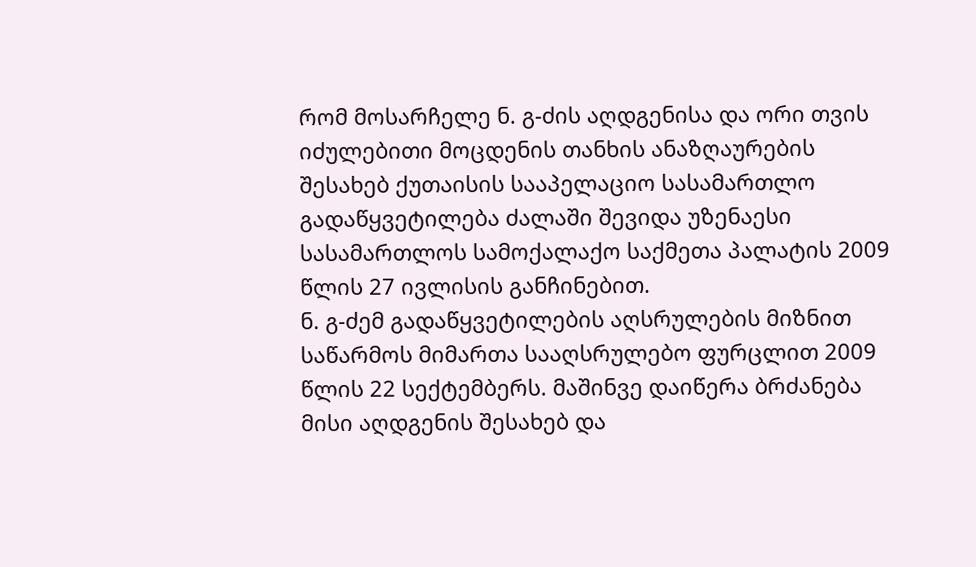რომ მოსარჩელე ნ. გ-ძის აღდგენისა და ორი თვის იძულებითი მოცდენის თანხის ანაზღაურების შესახებ ქუთაისის სააპელაციო სასამართლო გადაწყვეტილება ძალაში შევიდა უზენაესი სასამართლოს სამოქალაქო საქმეთა პალატის 2009 წლის 27 ივლისის განჩინებით.
ნ. გ-ძემ გადაწყვეტილების აღსრულების მიზნით საწარმოს მიმართა სააღსრულებო ფურცლით 2009 წლის 22 სექტემბერს. მაშინვე დაიწერა ბრძანება მისი აღდგენის შესახებ და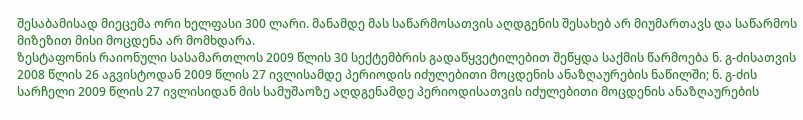შესაბამისად მიეცემა ორი ხელფასი 300 ლარი. მანამდე მას საწარმოსათვის აღდგენის შესახებ არ მიუმართავს და საწარმოს მიზეზით მისი მოცდენა არ მომხდარა.
ზესტაფონის რაიონული სასამართლოს 2009 წლის 30 სექტემბრის გადაწყვეტილებით შეწყდა საქმის წარმოება ნ. გ-ძისათვის 2008 წლის 26 აგვისტოდან 2009 წლის 27 ივლისამდე პერიოდის იძულებითი მოცდენის ანაზღაურების ნაწილში; ნ. გ-ძის სარჩელი 2009 წლის 27 ივლისიდან მის სამუშაოზე აღდგენამდე პერიოდისათვის იძულებითი მოცდენის ანაზღაურების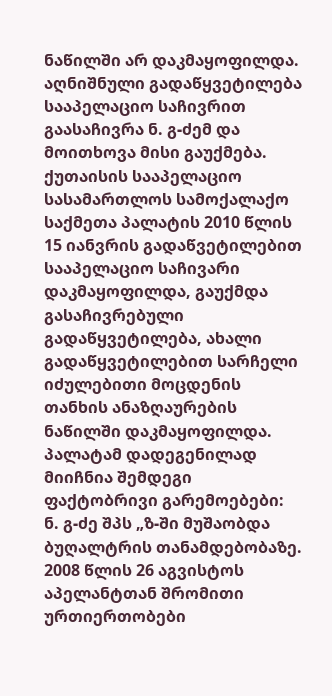ნაწილში არ დაკმაყოფილდა.
აღნიშნული გადაწყვეტილება სააპელაციო საჩივრით გაასაჩივრა ნ. გ-ძემ და მოითხოვა მისი გაუქმება.
ქუთაისის სააპელაციო სასამართლოს სამოქალაქო საქმეთა პალატის 2010 წლის 15 იანვრის გადაწვეტილებით სააპელაციო საჩივარი დაკმაყოფილდა, გაუქმდა გასაჩივრებული გადაწყვეტილება, ახალი გადაწყვეტილებით სარჩელი იძულებითი მოცდენის თანხის ანაზღაურების ნაწილში დაკმაყოფილდა.
პალატამ დადეგენილად მიიჩნია შემდეგი ფაქტობრივი გარემოებები:
ნ. გ-ძე შპს „ზ-ში მუშაობდა ბუღალტრის თანამდებობაზე. 2008 წლის 26 აგვისტოს აპელანტთან შრომითი ურთიერთობები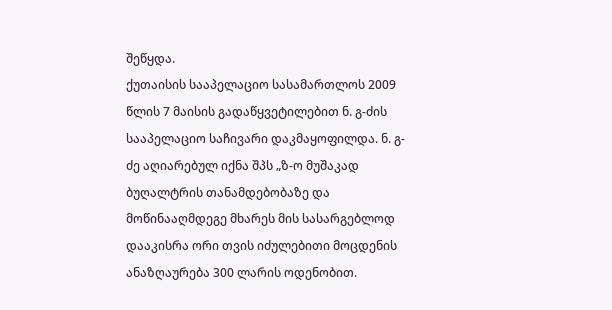შეწყდა.
ქუთაისის სააპელაციო სასამართლოს 2009 წლის 7 მაისის გადაწყვეტილებით ნ. გ-ძის სააპელაციო საჩივარი დაკმაყოფილდა. ნ. გ-ძე აღიარებულ იქნა შპს „ზ-ო მუშაკად ბუღალტრის თანამდებობაზე და მოწინააღმდეგე მხარეს მის სასარგებლოდ დააკისრა ორი თვის იძულებითი მოცდენის ანაზღაურება 300 ლარის ოდენობით.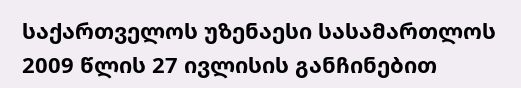საქართველოს უზენაესი სასამართლოს 2009 წლის 27 ივლისის განჩინებით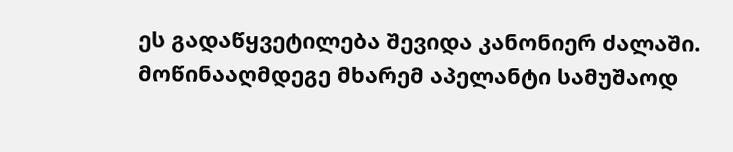ეს გადაწყვეტილება შევიდა კანონიერ ძალაში.
მოწინააღმდეგე მხარემ აპელანტი სამუშაოდ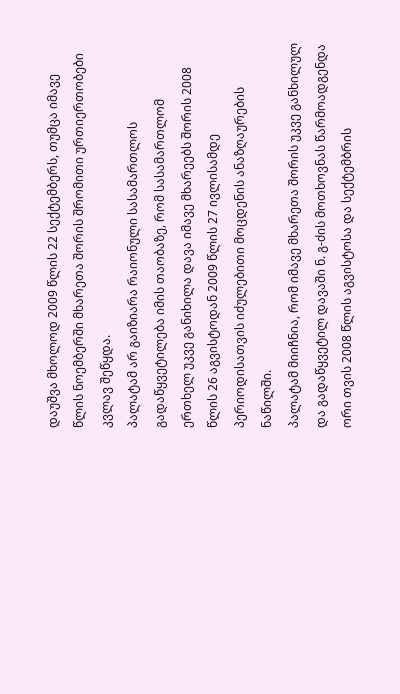დაუშვა მხოლოდ 2009 წლის 22 სექტემბერს, თუმცა იმავე წლის ნოემბერში მხარეთა შორის შრომითი ურთიერთობები კვლავ შეწყდა.
პალატამ არ გაიზიარა რაიონული სასამართლოს გადაწყვეტილება იმის თაობაზე, რომ სასამართლომ ერთხელ უკვე განიხილა დავა იმავე მხარეებს შორის 2008 წლის 26 აგვისტოდან 2009 წლის 27 ივლისამდე პერიოდისათვის იძულებითი მოცდენის ანაზღაურების ნაწილში.
პალატამ მიიჩნია, რომ იმავე მხარეთა შორის უკვე განხილულ და გადაწყვეტილ დავაში ნ. გ-ძის მოთხოვნას წარმოადგენდა ორი თვის 2008 წლის აგვისტოსა და სექტემბრის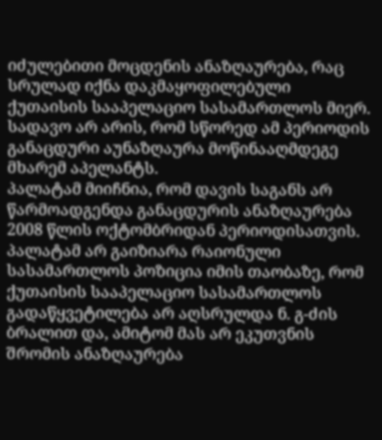იძულებითი მოცდენის ანაზღაურება, რაც სრულად იქნა დაკმაყოფილებული ქუთაისის სააპელაციო სასამართლოს მიერ.
სადავო არ არის, რომ სწორედ ამ პერიოდის განაცდური აუნაზღაურა მოწინააღმდეგე მხარემ აპელანტს.
პალატამ მიიჩნია, რომ დავის საგანს არ წარმოადგენდა განაცდურის ანაზღაურება 2008 წლის ოქტომბრიდან პერიოდისათვის.
პალატამ არ გაიზიარა რაიონული სასამართლოს პოზიცია იმის თაობაზე, რომ ქუთაისის სააპელაციო სასამართლოს გადაწყვეტილება არ აღსრულდა ნ. გ-ძის ბრალით და, ამიტომ მას არ ეკუთვნის შრომის ანაზღაურება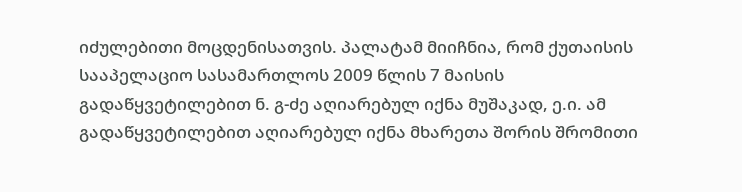იძულებითი მოცდენისათვის. პალატამ მიიჩნია, რომ ქუთაისის სააპელაციო სასამართლოს 2009 წლის 7 მაისის გადაწყვეტილებით ნ. გ-ძე აღიარებულ იქნა მუშაკად, ე.ი. ამ გადაწყვეტილებით აღიარებულ იქნა მხარეთა შორის შრომითი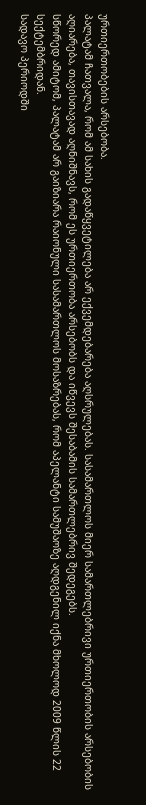ურთიერთობების არსებობა.
პალატამ ჩათვალა, რომ ამ სახის გადაწყვეტილება არ ექვემდებარება აღსრულებას. სასამართლოს მიერ სამართლებრივი ურთიერთობის არსებობის აღიარება, თავისთავად აღნიშნავს, რომ ეს ურთიერთობა არსებობს და იწვევს შესაბამის სამართლებრივ შედეგებს.
სწორედ ამიტომ, პალატამ არ გაიზიარა რაიონული სასამართლოს მოსაზრებას, რომ აპელანტი სამუშაოზე აღდგენილ იქნა მხოლოდ 2009 წლის 22 სექტემბრიდან.
სადავო პერიოდში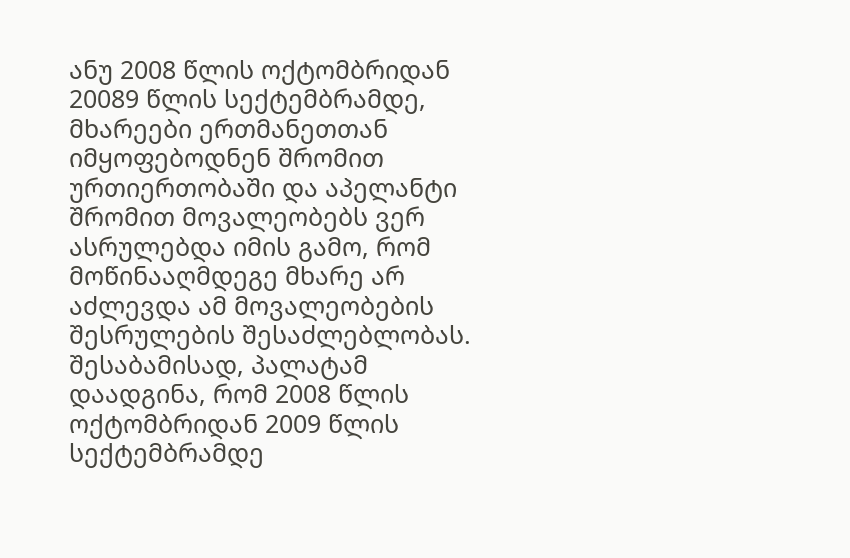ანუ 2008 წლის ოქტომბრიდან 20089 წლის სექტემბრამდე, მხარეები ერთმანეთთან იმყოფებოდნენ შრომით ურთიერთობაში და აპელანტი შრომით მოვალეობებს ვერ ასრულებდა იმის გამო, რომ მოწინააღმდეგე მხარე არ აძლევდა ამ მოვალეობების შესრულების შესაძლებლობას.
შესაბამისად, პალატამ დაადგინა, რომ 2008 წლის ოქტომბრიდან 2009 წლის სექტემბრამდე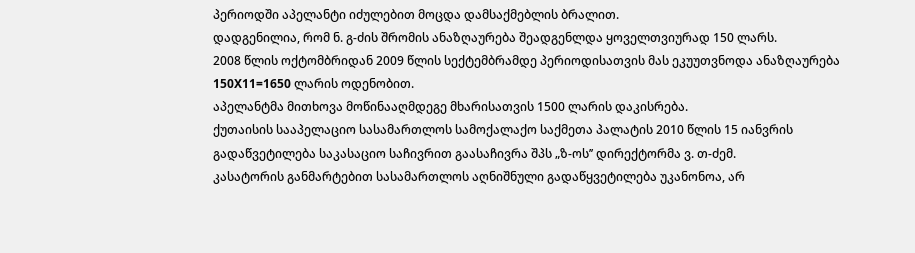პერიოდში აპელანტი იძულებით მოცდა დამსაქმებლის ბრალით.
დადგენილია, რომ ნ. გ-ძის შრომის ანაზღაურება შეადგენლდა ყოველთვიურად 150 ლარს.
2008 წლის ოქტომბრიდან 2009 წლის სექტემბრამდე პერიოდისათვის მას ეკუუთვნოდა ანაზღაურება 150X11=1650 ლარის ოდენობით.
აპელანტმა მითხოვა მოწინააღმდეგე მხარისათვის 1500 ლარის დაკისრება.
ქუთაისის სააპელაციო სასამართლოს სამოქალაქო საქმეთა პალატის 2010 წლის 15 იანვრის გადაწვეტილება საკასაციო საჩივრით გაასაჩივრა შპს „ზ-ოს’’ დირექტორმა ვ. თ-ძემ.
კასატორის განმარტებით სასამართლოს აღნიშნული გადაწყვეტილება უკანონოა, არ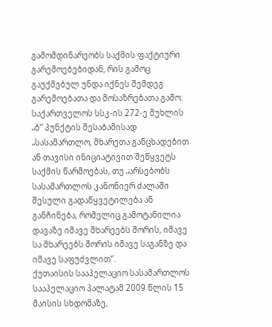გამომდინარეობს საქმის ფაქტიური გარემოებებიდან, რის გამოც გაუქმებულ უნდა იქნეს შემდეგ გარემოებათა და მოსაზრებათა გამო:
საქართველოს სსკ-ის 272-ე მუხლის „ბ“ პუნქტის შესაბამისად „სასამართლო, მხარეთა განცხადებით ან თავისი ინიციატივით შეწყვეტს საქმის წარმოებას, თუ „არსებობს სასამართლოს კანონიერ ძალაში შესული გადაწყვეტილება ან განჩინება, რომელიც გამოტანილია დავაზე იმავე მხარეებს შორის, იმავე სა მხარეებს შორის იმავე საგანზე და იმავე საფუძვლით“.
ქუთაისის სააპელაციო სასამართლოს სააპელაციო პალატამ 2009 წლის 15 მაისის სხდომაზე,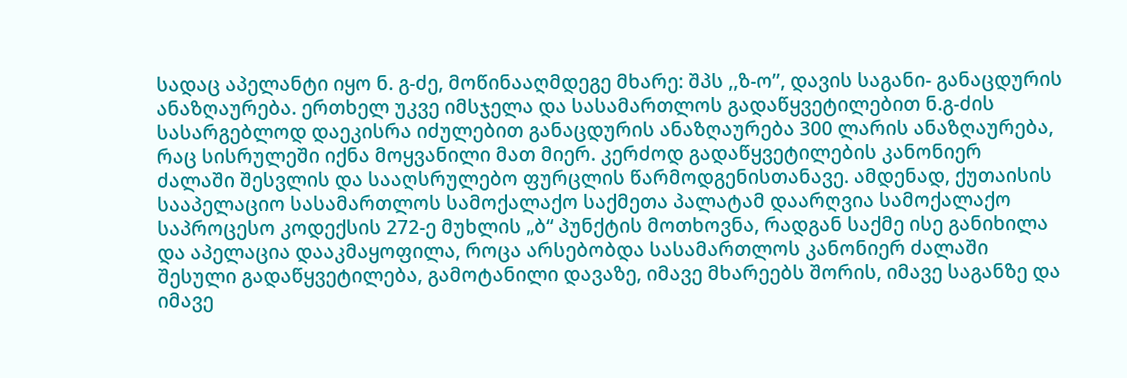სადაც აპელანტი იყო ნ. გ-ძე, მოწინააღმდეგე მხარე: შპს ,,ზ-ო’’, დავის საგანი- განაცდურის ანაზღაურება. ერთხელ უკვე იმსჯელა და სასამართლოს გადაწყვეტილებით ნ.გ-ძის სასარგებლოდ დაეკისრა იძულებით განაცდურის ანაზღაურება 300 ლარის ანაზღაურება, რაც სისრულეში იქნა მოყვანილი მათ მიერ. კერძოდ გადაწყვეტილების კანონიერ ძალაში შესვლის და სააღსრულებო ფურცლის წარმოდგენისთანავე. ამდენად, ქუთაისის სააპელაციო სასამართლოს სამოქალაქო საქმეთა პალატამ დაარღვია სამოქალაქო საპროცესო კოდექსის 272-ე მუხლის „ბ“ პუნქტის მოთხოვნა, რადგან საქმე ისე განიხილა და აპელაცია დააკმაყოფილა, როცა არსებობდა სასამართლოს კანონიერ ძალაში შესული გადაწყვეტილება, გამოტანილი დავაზე, იმავე მხარეებს შორის, იმავე საგანზე და იმავე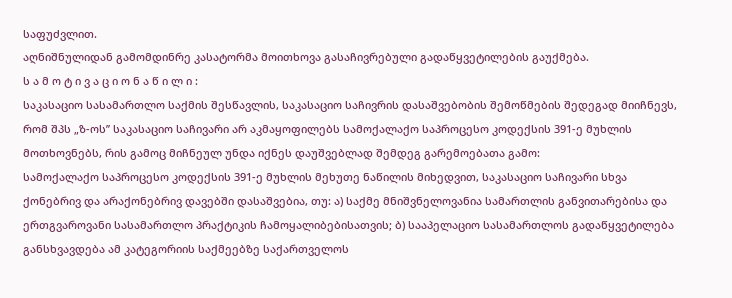საფუძვლით.
აღნიშნულიდან გამომდინრე კასატორმა მოითხოვა გასაჩივრებული გადაწყვეტილების გაუქმება.
ს ა მ ო ტ ი ვ ა ც ი ო ნ ა წ ი ლ ი :
საკასაციო სასამართლო საქმის შესწავლის, საკასაციო საჩივრის დასაშვებობის შემოწმების შედეგად მიიჩნევს, რომ შპს „ზ-ოს’’ საკასაციო საჩივარი არ აკმაყოფილებს სამოქალაქო საპროცესო კოდექსის 391-ე მუხლის მოთხოვნებს, რის გამოც მიჩნეულ უნდა იქნეს დაუშვებლად შემდეგ გარემოებათა გამო:
სამოქალაქო საპროცესო კოდექსის 391-ე მუხლის მეხუთე ნაწილის მიხედვით, საკასაციო საჩივარი სხვა ქონებრივ და არაქონებრივ დავებში დასაშვებია, თუ: ა) საქმე მნიშვნელოვანია სამართლის განვითარებისა და ერთგვაროვანი სასამართლო პრაქტიკის ჩამოყალიბებისათვის; ბ) სააპელაციო სასამართლოს გადაწყვეტილება განსხვავდება ამ კატეგორიის საქმეებზე საქართველოს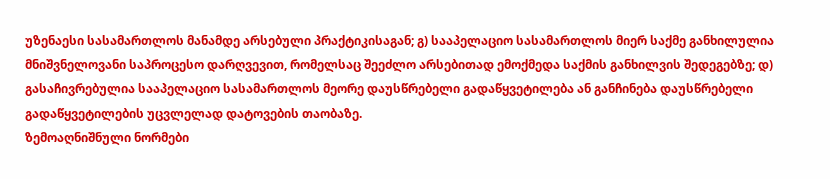უზენაესი სასამართლოს მანამდე არსებული პრაქტიკისაგან; გ) სააპელაციო სასამართლოს მიერ საქმე განხილულია მნიშვნელოვანი საპროცესო დარღვევით, რომელსაც შეეძლო არსებითად ემოქმედა საქმის განხილვის შედეგებზე; დ) გასაჩივრებულია სააპელაციო სასამართლოს მეორე დაუსწრებელი გადაწყვეტილება ან განჩინება დაუსწრებელი გადაწყვეტილების უცვლელად დატოვების თაობაზე.
ზემოაღნიშნული ნორმები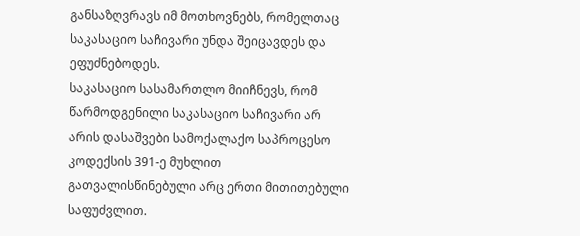განსაზღვრავს იმ მოთხოვნებს, რომელთაც საკასაციო საჩივარი უნდა შეიცავდეს და ეფუძნებოდეს.
საკასაციო სასამართლო მიიჩნევს, რომ წარმოდგენილი საკასაციო საჩივარი არ არის დასაშვები სამოქალაქო საპროცესო კოდექსის 391-ე მუხლით გათვალისწინებული არც ერთი მითითებული საფუძვლით.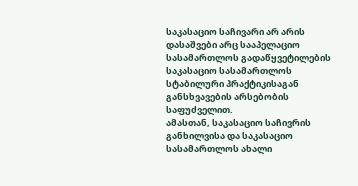საკასაციო საჩივარი არ არის დასაშვები არც სააპელაციო სასამართლოს გადაწყვეტილების საკასაციო სასამართლოს სტაბილური პრაქტიკისაგან განსხვავების არსებობის საფუძველით.
ამასთან, საკასაციო საჩივრის განხილვისა და საკასაციო სასამართლოს ახალი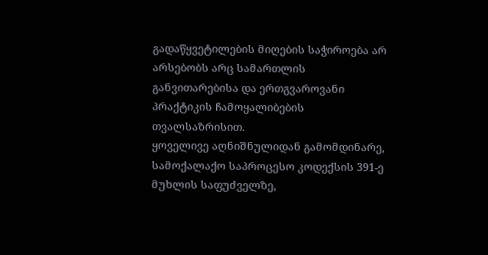გადაწყვეტილების მიღების საჭიროება არ არსებობს არც სამართლის განვითარებისა და ერთგვაროვანი პრაქტიკის ჩამოყალიბების თვალსაზრისით.
ყოველივე აღნიშნულიდან გამომდინარე, სამოქალაქო საპროცესო კოდექსის 391-ე მუხლის საფუძველზე,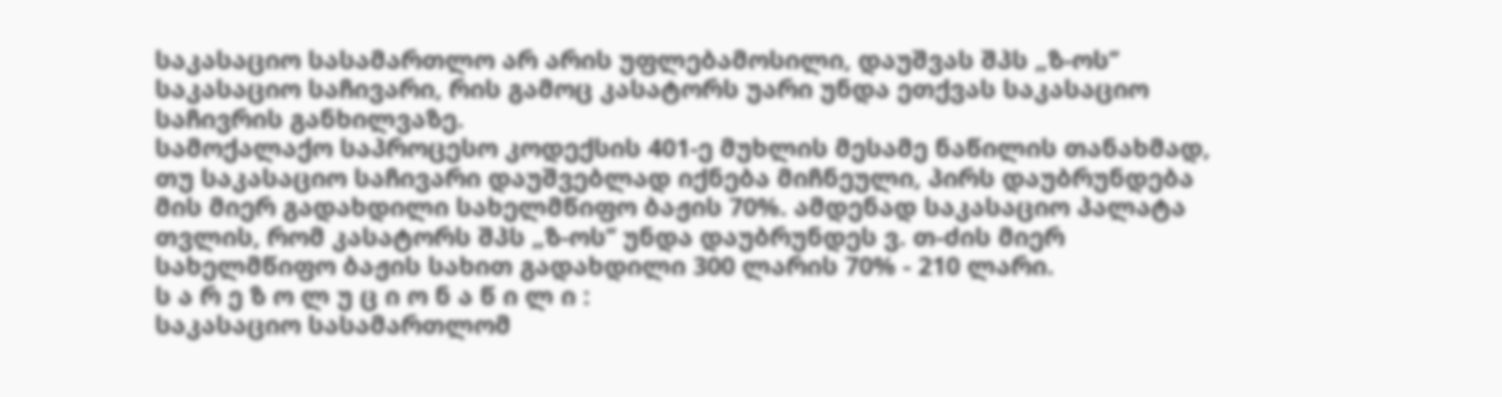საკასაციო სასამართლო არ არის უფლებამოსილი, დაუშვას შპს „ზ-ოს’’ საკასაციო საჩივარი, რის გამოც კასატორს უარი უნდა ეთქვას საკასაციო საჩივრის განხილვაზე.
სამოქალაქო საპროცესო კოდექსის 401-ე მუხლის მესამე ნაწილის თანახმად, თუ საკასაციო საჩივარი დაუშვებლად იქნება მიჩნეული, პირს დაუბრუნდება მის მიერ გადახდილი სახელმწიფო ბაჟის 70%. ამდენად საკასაციო პალატა თვლის, რომ კასატორს შპს „ზ-ოს’’ უნდა დაუბრუნდეს ვ. თ-ძის მიერ სახელმწიფო ბაჟის სახით გადახდილი 300 ლარის 70% - 210 ლარი.
ს ა რ ე ზ ო ლ უ ც ი ო ნ ა წ ი ლ ი :
საკასაციო სასამართლომ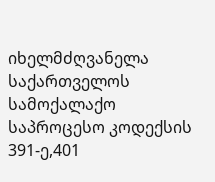იხელმძღვანელა საქართველოს სამოქალაქო საპროცესო კოდექსის 391-ე,401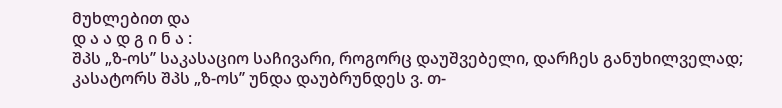მუხლებით და
დ ა ა დ გ ი ნ ა :
შპს „ზ-ოს’’ საკასაციო საჩივარი, როგორც დაუშვებელი, დარჩეს განუხილველად;
კასატორს შპს „ზ-ოს’’ უნდა დაუბრუნდეს ვ. თ-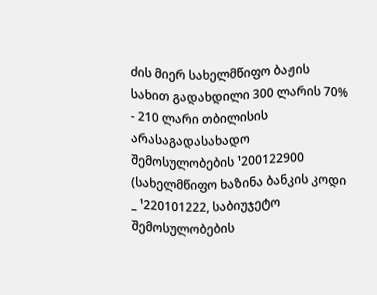ძის მიერ სახელმწიფო ბაჟის სახით გადახდილი 300 ლარის 70% - 210 ლარი თბილისის არასაგადასახადო შემოსულობების ¹200122900 (სახელმწიფო ხაზინა ბანკის კოდი _ ¹220101222, საბიუჯეტო შემოსულობების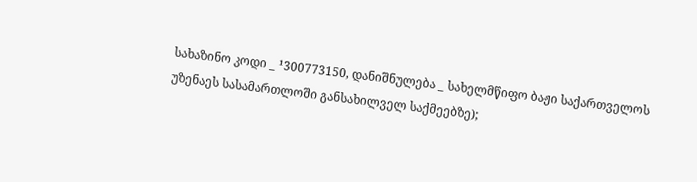სახაზინო კოდი _ ¹300773150, დანიშნულება _ სახელმწიფო ბაჟი საქართველოს უზენაეს სასამართლოში განსახილველ საქმეებზე);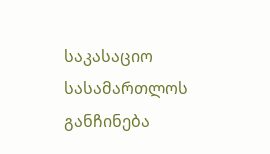საკასაციო სასამართლოს განჩინება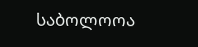საბოლოოა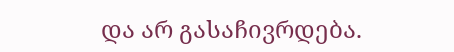და არ გასაჩივრდება.